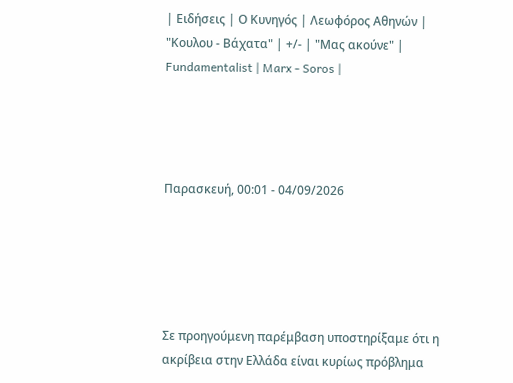| Ειδήσεις | Ο Κυνηγός | Λεωφόρος Αθηνών | "Κουλου - Βάχατα" | +/- | "Μας ακούνε" | Fundamentalist | Marx - Soros |




Παρασκευή, 00:01 - 04/09/2026





Σε προηγούμενη παρέμβαση υποστηρίξαμε ότι η ακρίβεια στην Ελλάδα είναι κυρίως πρόβλημα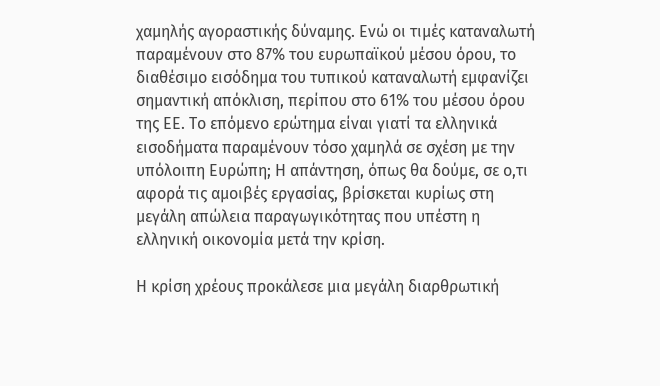χαμηλής αγοραστικής δύναμης. Ενώ οι τιμές καταναλωτή παραμένουν στο 87% του ευρωπαϊκού μέσου όρου, το διαθέσιμο εισόδημα του τυπικού καταναλωτή εμφανίζει σημαντική απόκλιση, περίπου στο 61% του μέσου όρου της ΕΕ. Το επόμενο ερώτημα είναι γιατί τα ελληνικά εισοδήματα παραμένουν τόσο χαμηλά σε σχέση με την υπόλοιπη Ευρώπη; Η απάντηση, όπως θα δούμε, σε ο,τι αφορά τις αμοιβές εργασίας, βρίσκεται κυρίως στη μεγάλη απώλεια παραγωγικότητας που υπέστη η ελληνική οικονομία μετά την κρίση.

Η κρίση χρέους προκάλεσε μια μεγάλη διαρθρωτική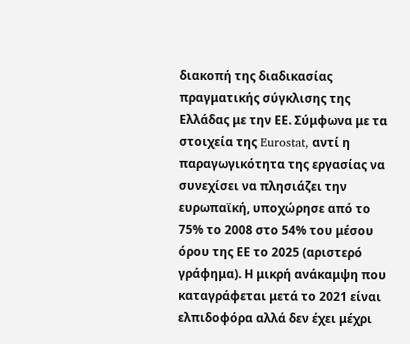διακοπή της διαδικασίας πραγματικής σύγκλισης της Ελλάδας με την ΕΕ. Σύμφωνα με τα στοιχεία της Eurostat, αντί η παραγωγικότητα της εργασίας να συνεχίσει να πλησιάζει την ευρωπαϊκή, υποχώρησε από το 75% το 2008 στο 54% του μέσου όρου της ΕΕ το 2025 (αριστερό γράφημα). Η μικρή ανάκαμψη που καταγράφεται μετά το 2021 είναι ελπιδοφόρα αλλά δεν έχει μέχρι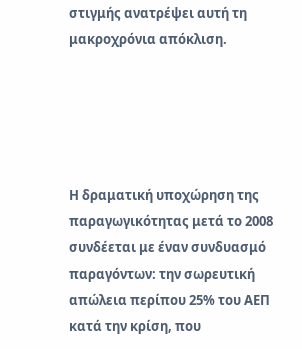στιγμής ανατρέψει αυτή τη μακροχρόνια απόκλιση.





Η δραματική υποχώρηση της παραγωγικότητας μετά το 2008 συνδέεται με έναν συνδυασμό παραγόντων: την σωρευτική απώλεια περίπου 25% του ΑΕΠ κατά την κρίση, που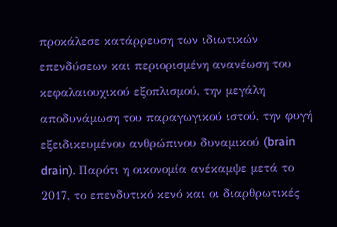προκάλεσε κατάρρευση των ιδιωτικών επενδύσεων και περιορισμένη ανανέωση του κεφαλαιουχικού εξοπλισμού, την μεγάλη αποδυνάμωση του παραγωγικού ιστού, την φυγή εξειδικευμένου ανθρώπινου δυναμικού (brain drain). Παρότι η οικονομία ανέκαμψε μετά το 2017, το επενδυτικό κενό και οι διαρθρωτικές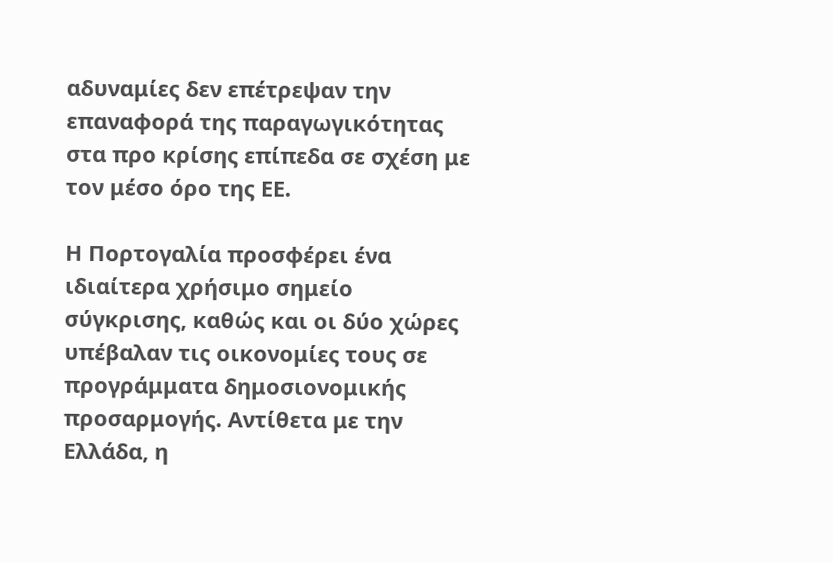αδυναμίες δεν επέτρεψαν την επαναφορά της παραγωγικότητας στα προ κρίσης επίπεδα σε σχέση με τον μέσο όρο της ΕΕ.

Η Πορτογαλία προσφέρει ένα ιδιαίτερα χρήσιμο σημείο σύγκρισης, καθώς και οι δύο χώρες υπέβαλαν τις οικονομίες τους σε προγράμματα δημοσιονομικής προσαρμογής. Αντίθετα με την Ελλάδα, η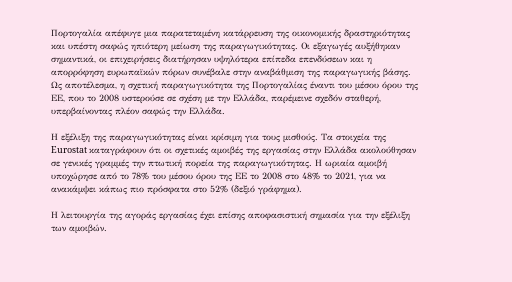Πορτογαλία απέφυγε μια παρατεταμένη κατάρρευση της οικονομικής δραστηριότητας και υπέστη σαφώς ηπιότερη μείωση της παραγωγικότητας. Οι εξαγωγές αυξήθηκαν σημαντικά, οι επιχειρήσεις διατήρησαν υψηλότερα επίπεδα επενδύσεων και η απορρόφηση ευρωπαϊκών πόρων συνέβαλε στην αναβάθμιση της παραγωγικής βάσης. Ως αποτέλεσμα, η σχετική παραγωγικότητα της Πορτογαλίας έναντι του μέσου όρου της ΕΕ, που το 2008 υστερούσε σε σχέση με την Ελλάδα, παρέμεινε σχεδόν σταθερή, υπερβαίνοντας πλέον σαφώς την Ελλάδα.

Η εξέλιξη της παραγωγικότητας είναι κρίσιμη για τους μισθούς. Τα στοιχεία της Eurostat καταγράφουν ότι οι σχετικές αμοιβές της εργασίας στην Ελλάδα ακολούθησαν σε γενικές γραμμές την πτωτική πορεία της παραγωγικότητας. Η ωριαία αμοιβή υποχώρησε από το 78% του μέσου όρου της ΕΕ το 2008 στο 48% το 2021, για να ανακάμψει κάπως πιο πρόσφατα στο 52% (δεξιό γράφημα).

Η λειτουργία της αγοράς εργασίας έχει επίσης αποφασιστική σημασία για την εξέλιξη των αμοιβών.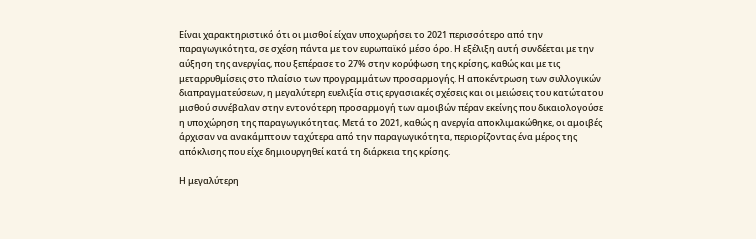Είναι χαρακτηριστικό ότι οι μισθοί είχαν υποχωρήσει το 2021 περισσότερο από την παραγωγικότητα, σε σχέση πάντα με τον ευρωπαϊκό μέσο όρο. Η εξέλιξη αυτή συνδέεται με την αύξηση της ανεργίας, που ξεπέρασε το 27% στην κορύφωση της κρίσης, καθώς και με τις μεταρρυθμίσεις στο πλαίσιο των προγραμμάτων προσαρμογής. Η αποκέντρωση των συλλογικών διαπραγματεύσεων, η μεγαλύτερη ευελιξία στις εργασιακές σχέσεις και οι μειώσεις του κατώτατου μισθού συνέβαλαν στην εντονότερη προσαρμογή των αμοιβών πέραν εκείνης που δικαιολογούσε η υποχώρηση της παραγωγικότητας. Μετά το 2021, καθώς η ανεργία αποκλιμακώθηκε, οι αμοιβές άρχισαν να ανακάμπτουν ταχύτερα από την παραγωγικότητα, περιορίζοντας ένα μέρος της απόκλισης που είχε δημιουργηθεί κατά τη διάρκεια της κρίσης.

Η μεγαλύτερη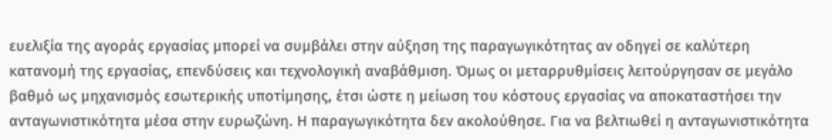ευελιξία της αγοράς εργασίας μπορεί να συμβάλει στην αύξηση της παραγωγικότητας αν οδηγεί σε καλύτερη κατανομή της εργασίας, επενδύσεις και τεχνολογική αναβάθμιση. Όμως οι μεταρρυθμίσεις λειτούργησαν σε μεγάλο βαθμό ως μηχανισμός εσωτερικής υποτίμησης, έτσι ώστε η μείωση του κόστους εργασίας να αποκαταστήσει την ανταγωνιστικότητα μέσα στην ευρωζώνη. Η παραγωγικότητα δεν ακολούθησε. Για να βελτιωθεί η ανταγωνιστικότητα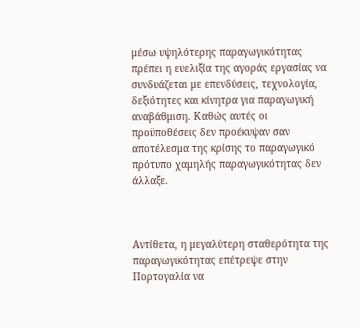μέσω υψηλότερης παραγωγικότητας πρέπει η ευελιξία της αγοράς εργασίας να συνδυάζεται με επενδύσεις, τεχνολογία, δεξιότητες και κίνητρα για παραγωγική αναβάθμιση. Καθώς αυτές οι προϋποθέσεις δεν προέκυψαν σαν αποτέλεσμα της κρίσης το παραγωγικό πρότυπο χαμηλής παραγωγικότητας δεν άλλαξε.



Αντίθετα, η μεγαλύτερη σταθερότητα της παραγωγικότητας επέτρεψε στην Πορτογαλία να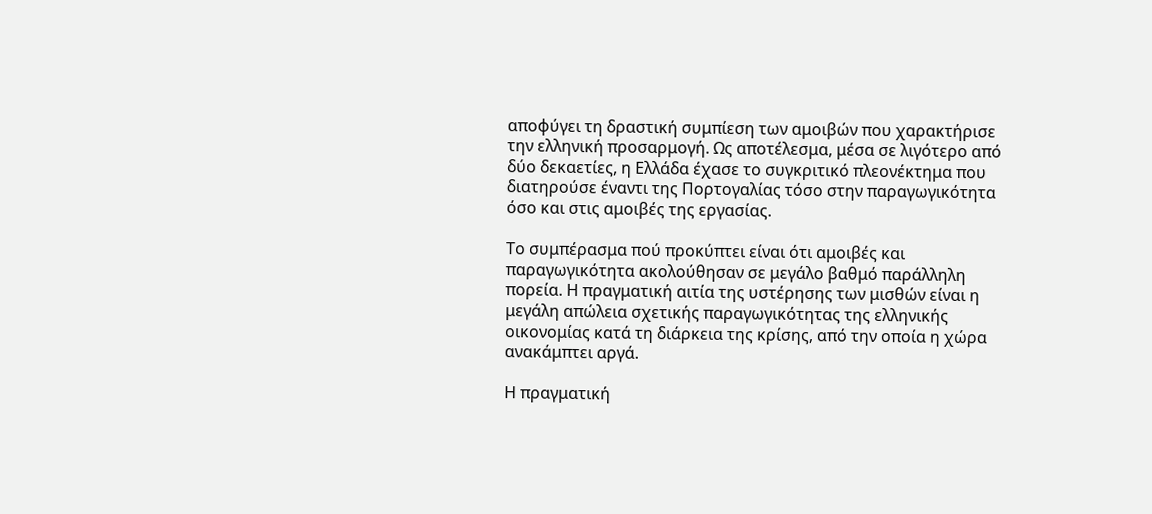αποφύγει τη δραστική συμπίεση των αμοιβών που χαρακτήρισε την ελληνική προσαρμογή. Ως αποτέλεσμα, μέσα σε λιγότερο από δύο δεκαετίες, η Ελλάδα έχασε το συγκριτικό πλεονέκτημα που διατηρούσε έναντι της Πορτογαλίας τόσο στην παραγωγικότητα όσο και στις αμοιβές της εργασίας.

Το συμπέρασμα πού προκύπτει είναι ότι αμοιβές και παραγωγικότητα ακολούθησαν σε μεγάλο βαθμό παράλληλη πορεία. Η πραγματική αιτία της υστέρησης των μισθών είναι η μεγάλη απώλεια σχετικής παραγωγικότητας της ελληνικής οικονομίας κατά τη διάρκεια της κρίσης, από την οποία η χώρα ανακάμπτει αργά.

Η πραγματική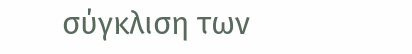σύγκλιση των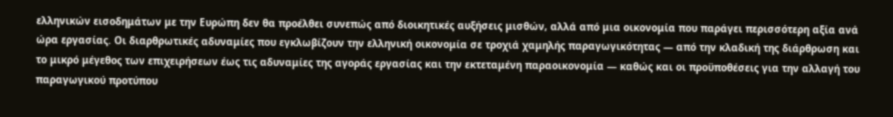ελληνικών εισοδημάτων με την Ευρώπη δεν θα προέλθει συνεπώς από διοικητικές αυξήσεις μισθών, αλλά από μια οικονομία που παράγει περισσότερη αξία ανά ώρα εργασίας. Οι διαρθρωτικές αδυναμίες που εγκλωβίζουν την ελληνική οικονομία σε τροχιά χαμηλής παραγωγικότητας — από την κλαδική της διάρθρωση και το μικρό μέγεθος των επιχειρήσεων έως τις αδυναμίες της αγοράς εργασίας και την εκτεταμένη παραοικονομία — καθώς και οι προϋποθέσεις για την αλλαγή του παραγωγικού προτύπου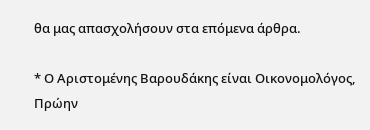θα μας απασχολήσουν στα επόμενα άρθρα.

* Ο Αριστομένης Βαρουδάκης είναι Οικονομολόγος, Πρώην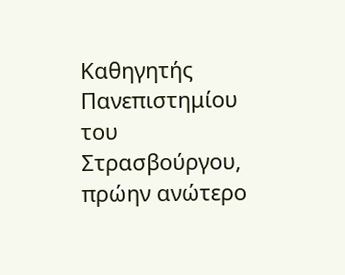Καθηγητής Πανεπιστημίου του Στρασβούργου, πρώην ανώτερο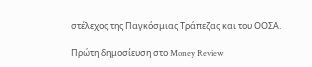στέλεχος της Παγκόσμιας Τράπεζας και του ΟΟΣΑ.

Πρώτη δημοσίευση στο Money Review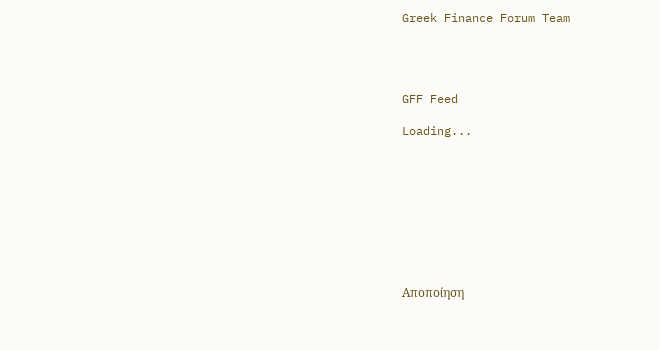Greek Finance Forum Team




GFF Feed

Loading...









Αποποίηση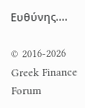Ευθύνης....

© 2016-2026 Greek Finance Forum